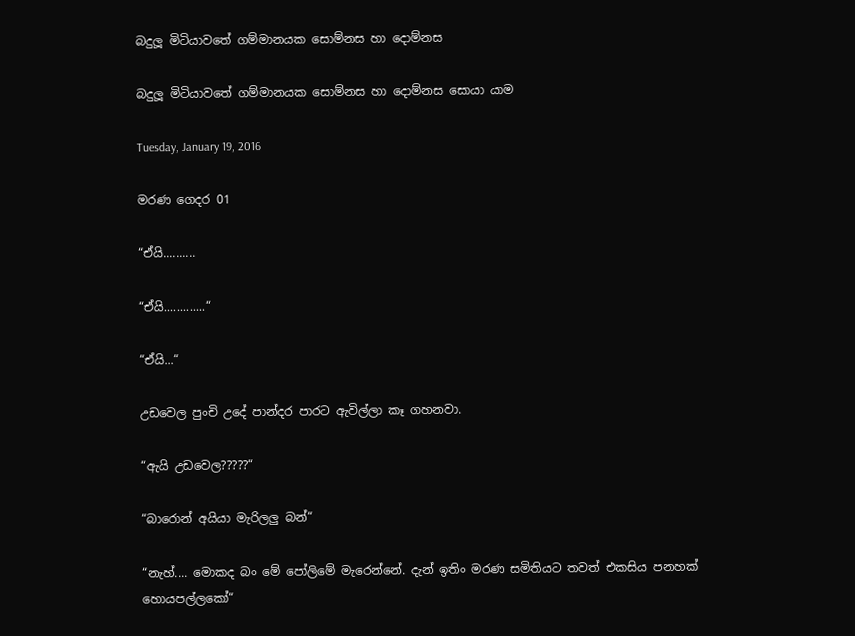බදුලූ මිටියාවතේ ගම්මානයක සොම්නස හා දොම්නස

බදුලූ මිටියාවතේ ගම්මානයක සොම්නස හා දොම්නස සොයා යාම

Tuesday, January 19, 2016

මරණ ගෙදර 01

“ඒයි..........

“ඒයි.............“

“ඒයි...“

උඩවෙල පුංචි උදේ පාන්දර පාරට ඇවිල්ලා කෑ ගහනවා.

“ඇයි උඩවෙල?????“

“බාරොන් අයියා මැරිලලු බන්“

“නැහ්.... මොකද බං මේ පෝලිමේ මැරෙන්නේ. දැන් ඉතිං මරණ සමිතියට තවත් එකසිය පනහක් හොයපල්ලකෝ“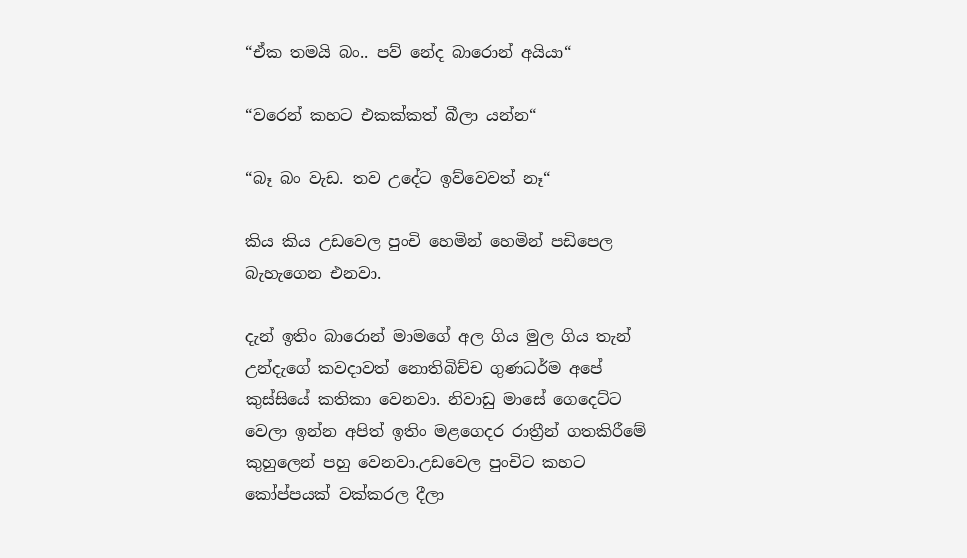“ඒක තමයි බං.. පව් නේද බාරොන් අයියා“

“වරෙන් කහට එකක්කත් බීලා යන්න“

“බෑ බං වැඩ. තව උදේට ඉව්වෙවත් නෑ“

කිය කිය උඩවෙල පුංචි හෙමින් හෙමින් පඩිපෙල බැහැගෙන එනවා.

දැන් ඉතිං බාරොන් මාමගේ අල ගිය මුල ගිය තැන් උන්දැගේ කවදාවත් නොතිබිච්ච ගුණධර්ම අපේ කුස්සියේ කතිකා වෙනවා. නිවාඩු මාසේ ගෙදෙට්ට වෙලා ඉන්න අපිත් ඉතිං මළගෙදර රාත්‍රීන් ගතකිරීමේ කුහුලෙන් පහු වෙනවා.උඩවෙල පුංචිට කහට කෝප්පයක් වක්කරල දීලා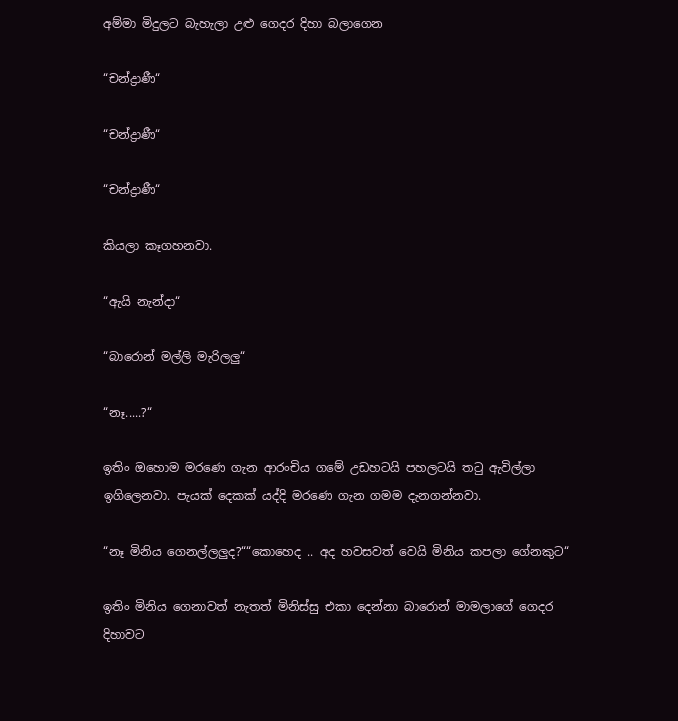අම්මා මිදුලට බැහැලා උළු ගෙදර දිහා බලාගෙන

“චන්ද්‍රාණී“

“චන්ද්‍රාණී“

“චන්ද්‍රාණී“

කියලා කෑගහනවා.

“ඇයි නැන්දා“

“බාරොන් මල්ලි මැරිලලු“

“නෑ.....?“

ඉතිං ඔහොම මරණෙ ගැන ආරංචිය ගමේ උඩහටයි පහලටයි තටු ඇවිල්ලා ඉගිලෙනවා. පැයක් දෙකක් යද්දි මරණෙ ගැන ගමම දැනගන්නවා.

“නෑ මිනිය ගෙනල්ලලුද?““කොහෙද .. අද හවසවත් වෙයි මිනිය කපලා ගේනකුට“

ඉතිං මිනිය ගෙනාවත් නැතත් මිනිස්සු එකා දෙන්නා බාරොන් මාමලාගේ ගෙදර දිහාවට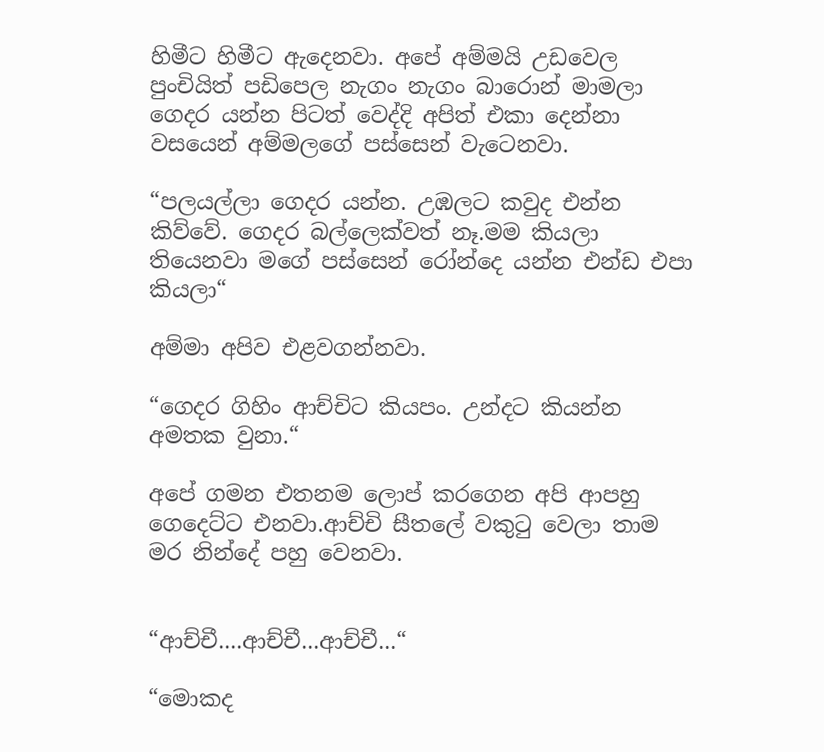හිමීට හිමීට ඇදෙනවා. අපේ අම්මයි උඩවෙල පුංචියිත් පඩිපෙල නැගං නැගං බාරොන් මාමලා ගෙදර යන්න පිටත් වෙද්දි අපිත් එකා දෙන්නා වසයෙන් අම්මලගේ පස්සෙන් වැටෙනවා.

“පලයල්ලා ගෙදර යන්න. උඹලට කවුද එන්න කිව්වේ. ගෙදර බල්ලෙක්වත් නෑ.මම කියලා තියෙනවා මගේ පස්සෙන් රෝන්දෙ යන්න එන්ඩ එපා කියලා“

අම්මා අපිව එළවගන්නවා.

“ගෙදර ගිහිං ආච්චිට කියපං. උන්දට කියන්න අමතක වුනා.“

අපේ ගමන එතනම ලොප් කරගෙන අපි ආපහු ගෙදෙට්ට එනවා.ආච්චි සීතලේ වකුටු වෙලා තාම මර නින්දේ පහු වෙනවා.


“ආච්චී....ආච්චී...ආච්චී...“

“මොකද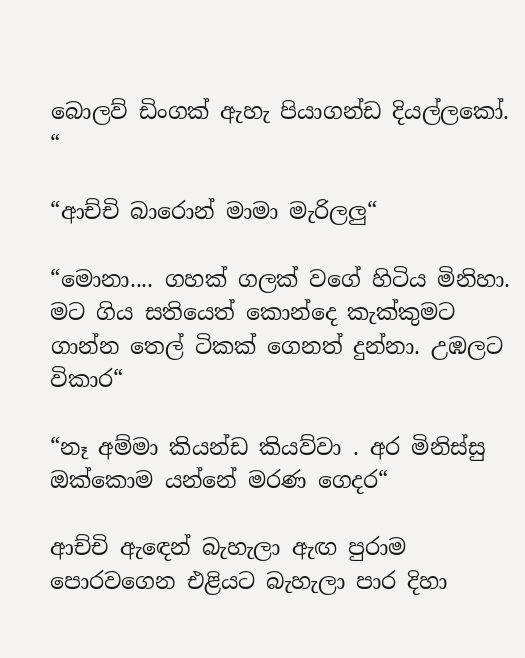බොලව් ඩිංගක් ඇහැ පියාගන්ඩ දියල්ලකෝ. “

“ආච්චි බාරොන් මාමා මැරිලලු“

“මොනා.... ගහක් ගලක් වගේ හිටිය මිනිහා. මට ගිය සතියෙත් කොන්දෙ කැක්කුමට ගාන්න තෙල් ටිකක් ගෙනත් දුන්නා. උඹලට විකාර“

“නෑ අම්මා කියන්ඩ කියව්වා . අර මිනිස්සු ඔක්කොම යන්නේ මරණ ගෙදර“

ආච්චි ඇඳෙන් බැහැලා ඇඟ පුරාම පොරවගෙන එළියට බැහැලා පාර දිහා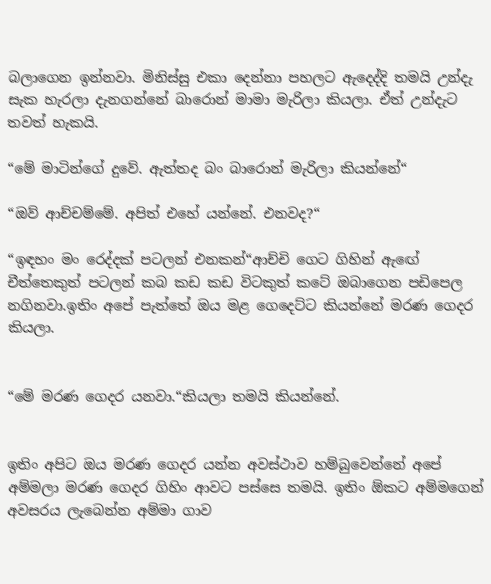බලාගෙන ඉන්නවා. මිනිස්සු එකා දෙන්නා පහලට ඇදෙද්දි තමයි උන්දැ සැක හැරලා දැනගන්නේ බාරොන් මාමා මැරිලා කියලා. ඒත් උන්දැට තවත් හැකයි.

“මේ මාටින්ගේ දුවේ. ඇත්තද බං බාරොන් මැරිලා කියන්නේ“

“ඔව් ආච්චම්මේ. අපිත් එහේ යන්නේ. එනවද?“

“ඉඳහං මං රෙද්දක් පටලන් එනකන්“ආච්චි ගෙට ගිහින් ඇඟේ චීත්තෙකුත් පටලන් කබ කඩ කඩ විටකුත් කටේ ඔබාගෙන පඩිපෙල නගිනවා.ඉතිං අපේ පැත්තේ ඔය මළ ගෙදෙට්ට කියන්නේ මරණ ගෙදර කියලා.


“මේ මරණ ගෙදර යනවා.“කියලා තමයි කියන්නේ.


ඉතිං අපිට ඔය මරණ ගෙදර යන්න අවස්ථාව හම්බුවෙන්නේ අපේ අම්මලා මරණ ගෙදර ගිහිං ආවට පස්සෙ තමයි. ඉතිං ඕකට අම්මගෙන් අවසරය ලැබෙන්න අම්මා ගාව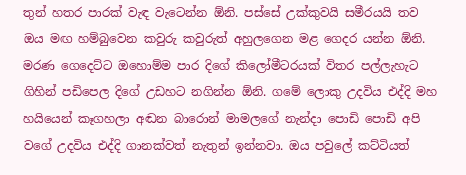තුන් හතර පාරක් වැඳ වැටෙන්න ඕනි. පස්සේ උක්කුවයි සමීරයයි තව ඔය මඟ හම්බුවෙන කවුරු කවුරුත් අහුලගෙන මළ ගෙදර යන්න ඕනි. මරණ ගෙදෙට්ට ඔහොම්ම පාර දිගේ කිලෝමීටරයක් විතර පල්ලැහැට ගිහින් පඩිපෙල දිගේ උඩහට නගින්න ඕනි. ගමේ ලොකු උදවිය එද්දි මහ හයියෙන් කෑගහලා අඬන බාරොන් මාමලගේ නැන්දා පොඩි පොඩි අපි වගේ උදවිය එද්දි ගානක්වත් නැතුන් ඉන්නවා. ඔය පවුලේ කට්ටියත්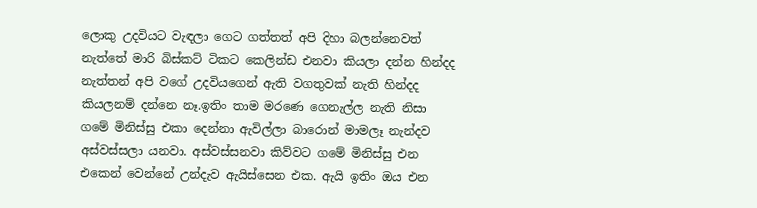ලොකු උදවියට වැඳලා ගෙට ගත්තත් අපි දිහා බලන්නෙවත් නැත්තේ මාරි බිස්කට් ටිකට කෙලින්ඩ එනවා කියලා දන්න හින්දද නැත්තන් අපි වගේ උදවියගෙන් ඇති වගතුවක් නැති හින්දද කියලනම් දන්නෙ නෑ.ඉතිං තාම මරණෙ ගෙනැල්ල නැති නිසා ගමේ මිනිස්සු එකා දෙන්නා ඇවිල්ලා බාරොන් මාමලෑ නැන්දව අස්වස්සලා යනවා. අස්වස්සනවා කිව්වට ගමේ මිනිස්සු එන එකෙන් වෙන්නේ උන්දැව ඇයිස්සෙන එක. ඇයි ඉතිං ඔය එන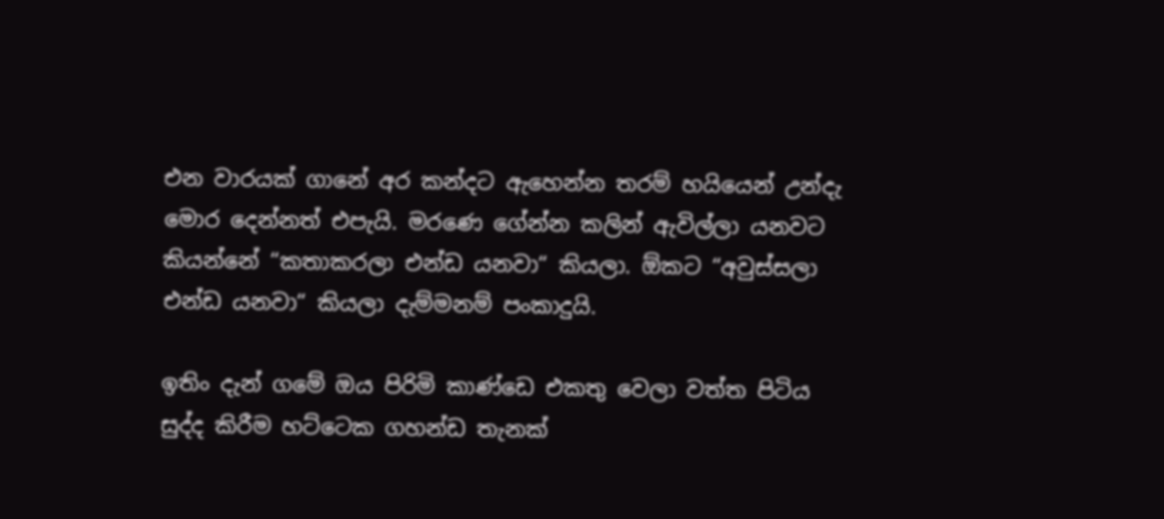එන වාරයක් ගානේ අර කන්දට ඇහෙන්න තරම් හයියෙන් උන්දැ මොර දෙන්නත් එපැයි. මරණෙ ගේන්න කලින් ඇවිල්ලා යනවට කියන්නේ “කතාකරලා එන්ඩ යනවා“ කියලා. ඕකට “අවුස්සලා එන්ඩ යනවා“ කියලා දැම්මනම් පංකාදුයි.

ඉතිං දැන් ගමේ ඔය පිරිමි කාණ්ඩෙ එකතු වෙලා වත්ත පිටිය සුද්ද කිරීම හට්ටෙක ගහන්ඩ තැනක්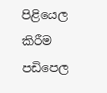පිළියෙල කිරීම පඩිපෙල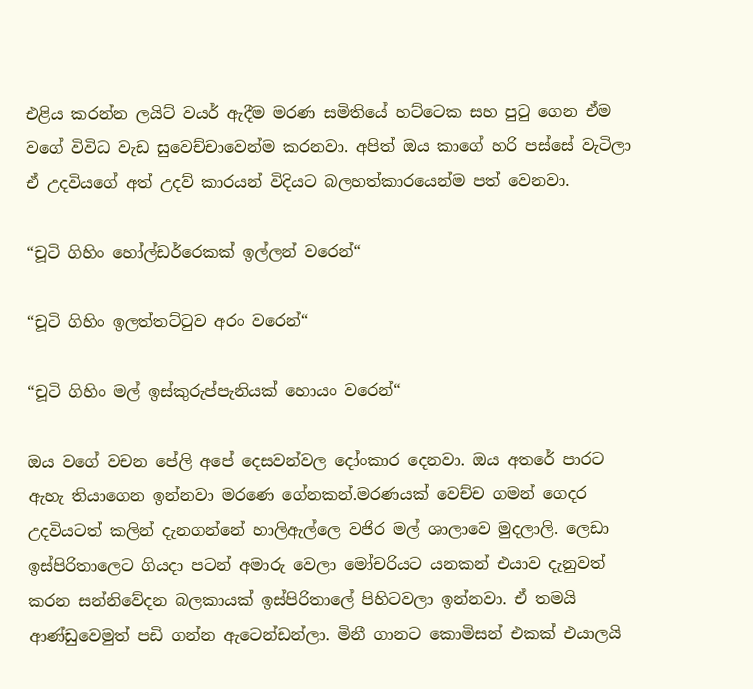එළිය කරන්න ලයිට් වයර් ඇදීම මරණ සමිතියේ හට්ටෙක සහ පුටු ගෙන ඒම වගේ විවිධ වැඩ සුවෙච්චාවෙන්ම කරනවා. අපිත් ඔය කාගේ හරි පස්සේ වැටිලා ඒ උදවියගේ අත් උදව් කාරයන් විදියට බලහත්කාරයෙන්ම පත් වෙනවා.

“චූටි ගිහිං හෝල්ඩර්රෙකක් ඉල්ලන් වරෙන්“

“චූටි ගිහිං ඉලත්තට්ටුව අරං වරෙන්“

“චූටි ගිහිං මල් ඉස්කුරුප්පැනියක් හොයං වරෙන්“

ඔය වගේ වචන පේලි අපේ දෙසවන්වල දෝංකාර දෙනවා. ඔය අතරේ පාරට ඇහැ තියාගෙන ඉන්නවා මරණෙ ගේනකන්.මරණයක් වෙච්ච ගමන් ගෙදර උදවියටත් කලින් දැනගන්නේ හාලිඇල්ලෙ වජිර මල් ශාලාවෙ මුදලාලි. ලෙඩා ඉස්පිරිතාලෙට ගියදා පටන් අමාරු වෙලා මෝචරියට යනකන් එයාව දැනුවත් කරන සන්නිවේදන බලකායක් ඉස්පිරිතාලේ පිහිටවලා ඉන්නවා. ඒ තමයි ආණ්ඩුවෙමුත් පඩි ගන්න ඇටෙන්ඩන්ලා. මිනී ගානට කොමිසන් එකක් එයාලයි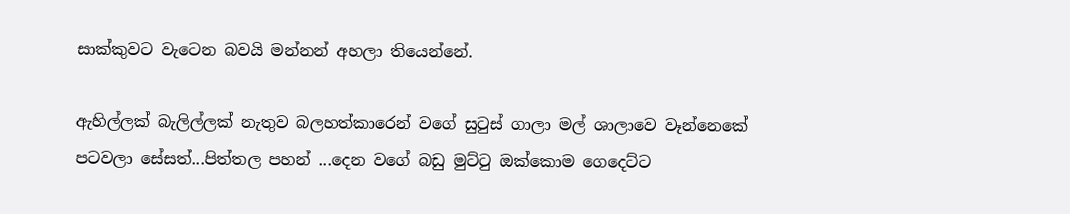සාක්කුවට වැටෙන බවයි මන්නන් අහලා තියෙන්නේ.

ඇහිල්ලක් බැලිල්ලක් නැතුව බලහත්කාරෙන් වගේ සුටුස් ගාලා මල් ශාලාවෙ වෑන්නෙකේ පටවලා සේසත්...පිත්තල පහන් ...දෙන වගේ බඩු මුට්ටු ඔක්කොම ගෙදෙට්ට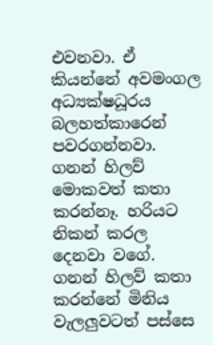එවනවා. ඒ කියන්නේ අවමංගල අධ්‍යක්ෂධූරය බලහත්කාරෙන් පවරගන්නවා. ගනන් හිලව් මොකවත් කතා කරන්නෑ. හරියට නිකන් කරල දෙනවා වගේ. ගනන් හිලව් කතා කරන්නේ මිනිය වැලලුවටත් පස්සෙ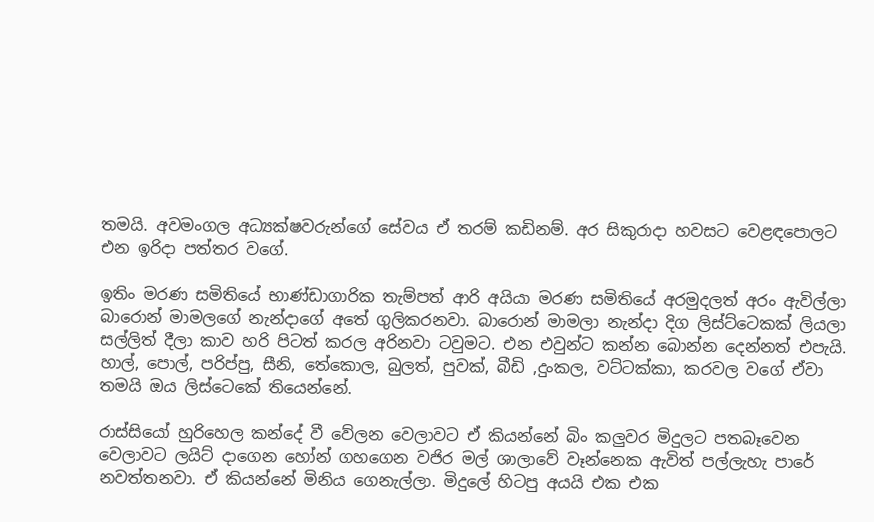තමයි. අවමංගල අධ්‍යක්ෂවරුන්ගේ සේවය ඒ තරම් කඩිනම්. අර සිකුරාදා හවසට වෙළඳපොලට එන ඉරිදා පත්තර වගේ.

ඉතිං මරණ සමිතියේ භාණ්ඩාගාරික තැම්පත් ආරි අයියා මරණ සමිතියේ අරමුදලත් අරං ඇවිල්ලා බාරොන් මාමලගේ නැන්දාගේ අතේ ගුලිකරනවා. බාරොන් මාමලා නැන්දා දිග ලිස්ට්ටෙකක් ලියලා සල්ලිත් දීලා කාව හරි පිටත් කරල අරිනවා ටවුමට. එන එවුන්ට කන්න බොන්න දෙන්නත් එපැයි. හාල්, පොල්, පරිප්පු, සීනි, තේකොල, බුලත්, පුවක්, බීඩි ,දුංකල, වට්ටක්කා, කරවල වගේ ඒවා තමයි ඔය ලිස්ටෙකේ තියෙන්නේ.

රාස්සියෝ හුරිහෙල කන්දේ වී වේලන වෙලාවට ඒ කියන්නේ බිං කලුවර මිදුලට පතබෑවෙන වෙලාවට ලයිට් දාගෙන හෝන් ගහගෙන වජිර මල් ශාලාවේ වෑන්නෙක ඇවිත් පල්ලැහැ පාරේ නවත්තනවා. ඒ කියන්නේ මිනිය ගෙනැල්ලා. මිදුලේ හිටපු අයයි එක එක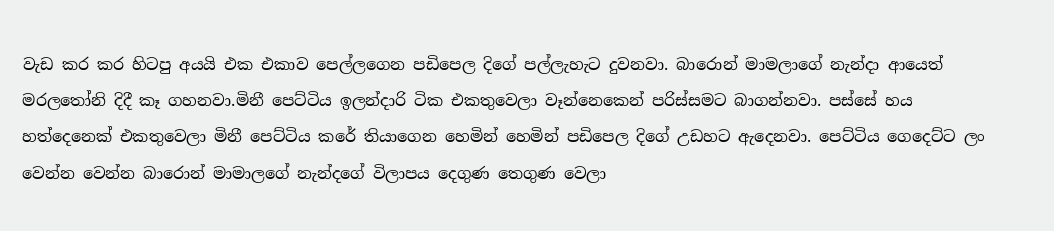වැඩ කර කර හිටපු අයයි එක එකාව පෙල්ලගෙන පඩිපෙල දිගේ පල්ලැහැට දුවනවා. බාරොන් මාමලාගේ නැන්දා ආයෙත් මරලතෝනි දිදී කෑ ගහනවා.මිනී පෙට්ටිය ඉලන්දාරි ටික එකතුවෙලා වෑන්නෙකෙන් පරිස්සමට බාගන්නවා. පස්සේ හය හත්දෙනෙක් එකතුවෙලා මිනී පෙට්ටිය කරේ තියාගෙන හෙමින් හෙමින් පඩිපෙල දිගේ උඩහට ඇදෙනවා. පෙට්ටිය ගෙදෙට්ට ලං වෙන්න වෙන්න බාරොන් මාමාලගේ නැන්දගේ විලාපය දෙගුණ තෙගුණ වෙලා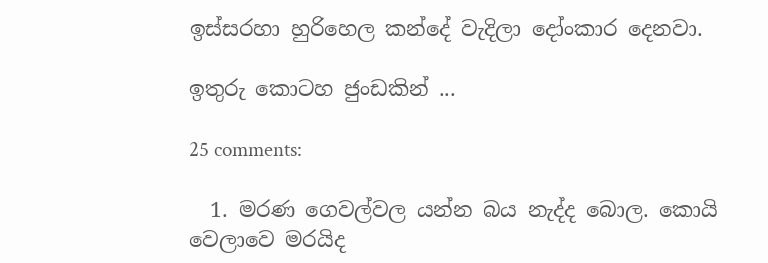ඉස්සරහා හුරිහෙල කන්දේ වැදිලා දෝංකාර දෙනවා.

ඉතුරු කොටහ ජුංඩකින් ...

25 comments:

  1. මරණ ගෙවල්වල යන්න බය නැද්ද බොල. කොයි වෙලාවෙ මරයිද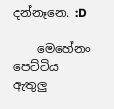දන්නෑනෙ. :D

    මෙහේනං පෙට්ටිය ඇතුලු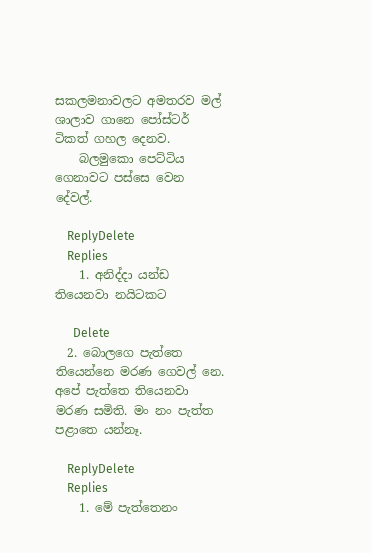සකලමනාවලට අමතරව මල් ශාලාව ගානෙ පෝස්ටර් ටිකත් ගහල දෙනව.
    බලමුකො පෙට්ටිය ගෙනාවට පස්සෙ වෙන දේවල්.

    ReplyDelete
    Replies
    1. අනිද්දා යන්ඩ තියෙනවා නයිටකට

      Delete
  2. බොලගෙ පැත්තෙ තියෙන්නෙ මරණ ගෙවල් නෙ. අපේ පැත්තෙ තියෙනවා මරණ සමිති. මං නං පැත්ත පළාතෙ යන්නෑ.

    ReplyDelete
    Replies
    1. මේ පැත්තෙනං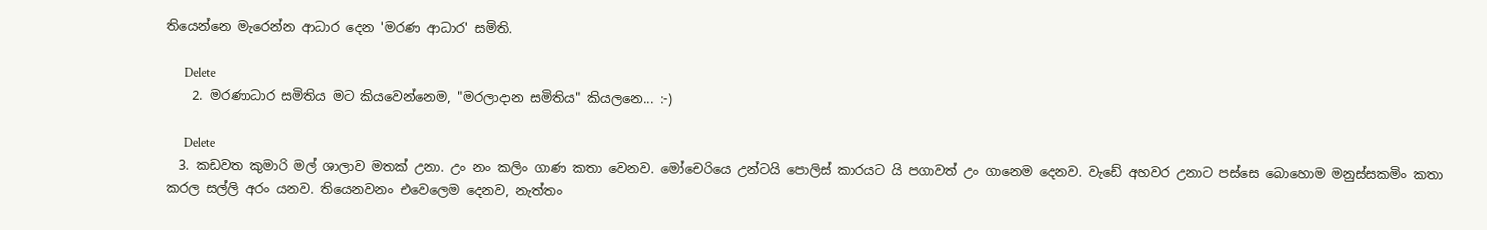තියෙන්නෙ මැරෙන්න ආධාර දෙන 'මරණ ආධාර' සමිති.

      Delete
    2. මරණාධාර සමිතිය මට කියවෙන්නෙම, "මරලාදාන සමිතිය" කියලනෙ... :-)

      Delete
  3. කඩවත කුමාරි මල් ශාලාව මතක් උනා. උං නං කලිං ගාණ කතා වෙනව. මෝචෙරියෙ උන්ටයි පොලිස් කාරයට යි පගාවත් උං ගානෙම දෙනව. වැඩේ අහවර උනාට පස්සෙ බොහොම මනුස්සකමිං කතා කරල සල්ලි අරං යනව. තියෙනවනං එවෙලෙම දෙනව, නැත්තං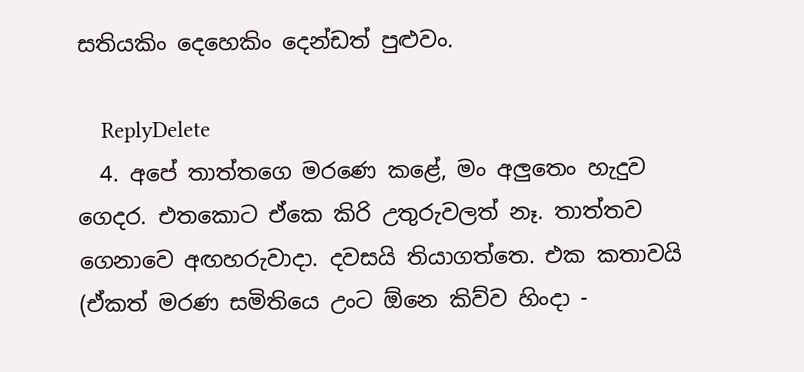සතියකිං දෙහෙකිං දෙන්ඩත් පුළුවං.

    ReplyDelete
  4. අපේ තාත්තගෙ මරණෙ කළේ, මං අලුතෙං හැදුව ගෙදර. එතකොට ඒකෙ කිරි උතුරුවලත් නෑ. තාත්තව ගෙනාවෙ අඟහරුවාදා. දවසයි තියාගත්තෙ. එක කතාවයි (ඒකත් මරණ සමිතියෙ උංට ඕනෙ කිව්ව හිංදා -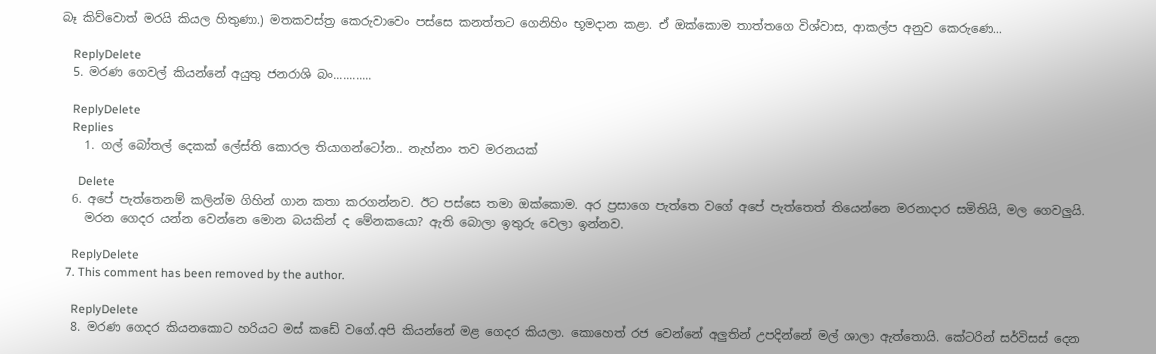බෑ කිව්වොත් මරයි කියල හිතුණා.) මතකවස්ත්‍ර කෙරුවාවෙං පස්සෙ කනත්තට ගෙනිහිං භූමදාන කළා. ඒ ඔක්කොම තාත්තගෙ විශ්වාස, ආකල්ප අනුව කෙරුණෙ...

    ReplyDelete
  5. මරණ ගෙවල් කියන්නේ අයුතු ජනරාශි බං............

    ReplyDelete
    Replies
    1. ගල් බෝතල් දෙකක් ලේස්ති කොරල තියාගන්ටෝන.. නැහ්නං තව මරනයක්

      Delete
  6. අපේ පැත්තෙනම් කලින්ම ගිහින් ගාන කතා කරගන්නව. ඊට පස්සෙ තමා ඔක්කොම. අර ප්‍රසාගෙ පැත්තෙ වගේ අපේ පැත්තෙත් තියෙන්නෙ මරනාදාර සමිතියි, මල ගෙවලුයි.
    මරන ගෙදර යන්න වෙන්නෙ මොන බයකින් ද මේනකයො? ඇති බොලා ඉතුරු වෙලා ඉන්නව.

    ReplyDelete
  7. This comment has been removed by the author.

    ReplyDelete
  8. මරණ ගෙදර කියනකොට හරියට මස් කඩේ වගේ.අපි කියන්නේ මළ ගෙදර කියලා. කොහෙත් රජ වෙන්නේ අලුතින් උපදින්නේ මල් ශාලා ඇත්තොයි. කේටරින් සර්විසස් දෙන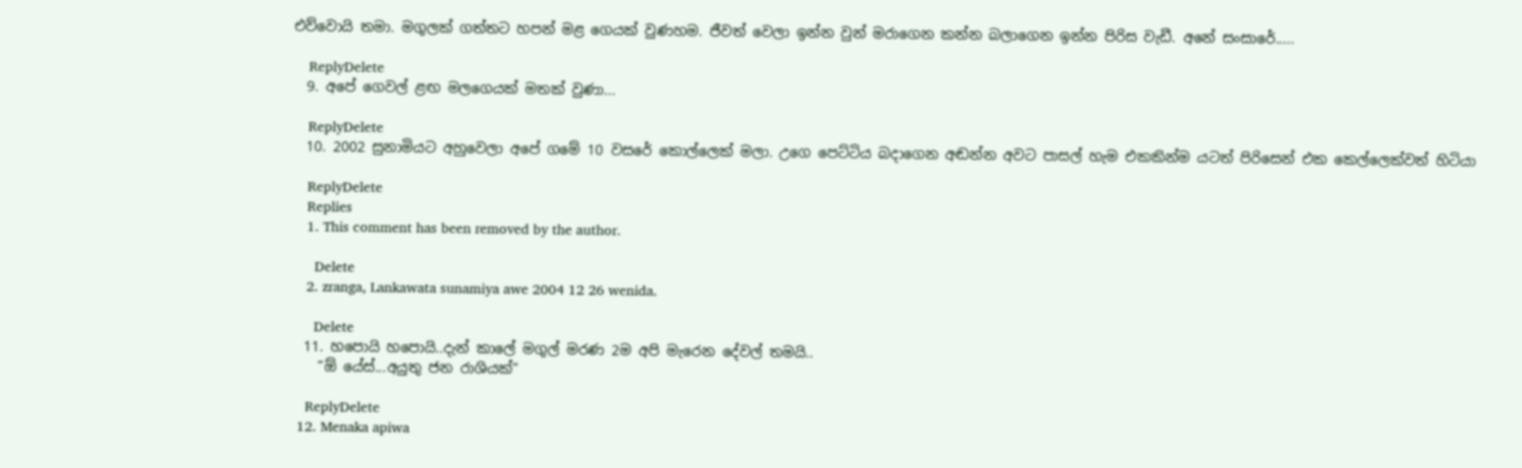එව්වොයි තමා. මගුලක් ගත්තට හපන් මළ ගෙයක් වුණහම. ජීවත් වෙලා ඉන්න වුන් මරාගෙන කන්න බලාගෙන ඉන්න පිරිස වැඩී. අනේ සංසාරේ.....

    ReplyDelete
  9. අපේ ගෙවල් ළඟ මලගෙයක් මතක් වුණා...

    ReplyDelete
  10. 2002 සුනාමියට අහුවෙලා අපේ ගමේ 10 වසරේ කොල්ලෙක් මලා. උගෙ පෙට්ටිය බදාගෙන අඬන්න අවට පාසල් හැම එකකින්ම යටත් පිරිසෙන් එක කෙල්ලෙක්වත් හිටියා

    ReplyDelete
    Replies
    1. This comment has been removed by the author.

      Delete
    2. zranga, Lankawata sunamiya awe 2004 12 26 wenida.

      Delete
  11. හපොයි හපොයි..දැන් කාලේ මගුල් මරණ 2ම අපි මැරෙන දේවල් තමයි..
    “ඕ යේස්...අයුතු ජන රාශියක්“

    ReplyDelete
  12. Menaka apiwa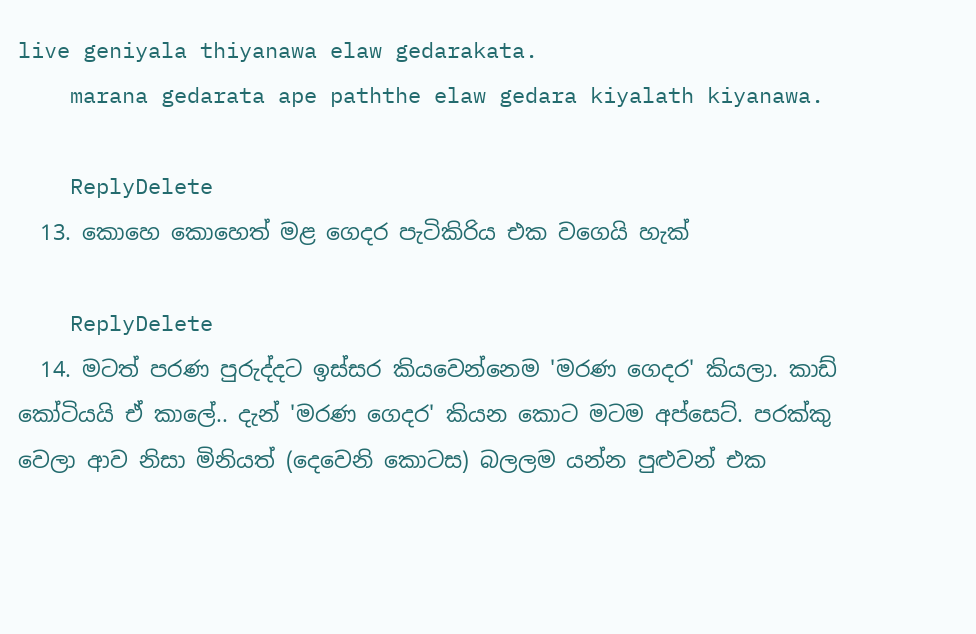live geniyala thiyanawa elaw gedarakata.
    marana gedarata ape paththe elaw gedara kiyalath kiyanawa.

    ReplyDelete
  13. කොහෙ කොහෙත් මළ ගෙදර පැටිකිරිය එක වගෙයි හැක්

    ReplyDelete
  14. මටත් පරණ පුරුද්දට ඉස්සර කියවෙන්නෙම 'මරණ ගෙදර' කියලා. කාඩ් කෝටියයි ඒ කාලේ.. දැන් 'මරණ ගෙදර' කියන කොට මටම අප්සෙට්. පරක්කු වෙලා ආව නිසා මිනියත් (දෙවෙනි කොටස) බලලම යන්න පුළුවන් එක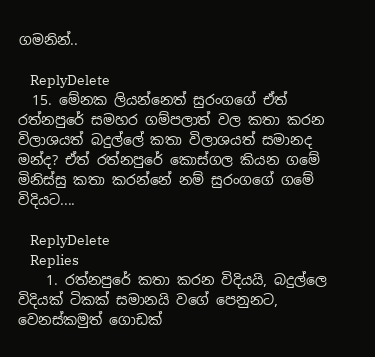ගමනින්..

    ReplyDelete
  15. මේනක ලියන්නෙත් සුරංගගේ ඒත් රත්නපුරේ සමහර ගම්පලාත් වල කතා කරන විලාශයත් බදුල්ලේ කතා විලාශයත් සමානද මන්ද? ඒත් රත්නපුරේ කොස්ගල කියන ගමේ මිනිස්සු කතා කරන්නේ නම් සුරංගගේ ගමේ විදියට....

    ReplyDelete
    Replies
    1. රත්නපුරේ කතා කරන විදියයි, බදුල්ලෙ විදියක් ටිකක් සමානයි වගේ පෙනුනට, වෙනස්කමුත් ගොඩක්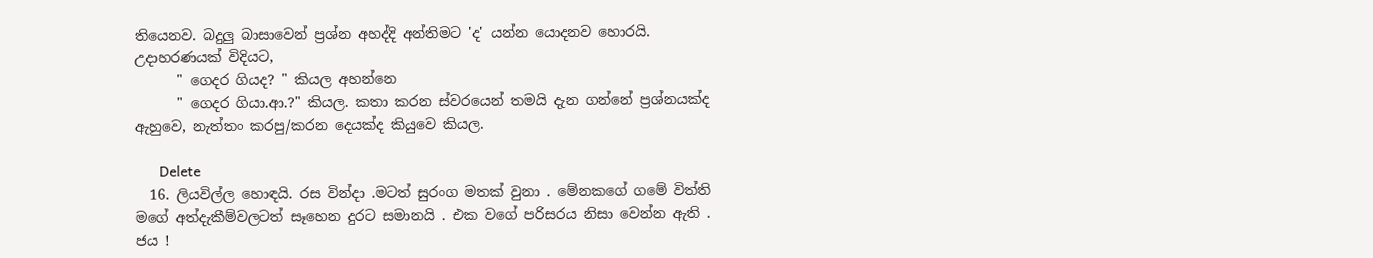තියෙනව. බදුලු බාසාවෙන් ප්‍රශ්න අහද්දි අන්තිමට 'ද' යන්න යොදනව හොරයි. උදාහරණයක් විදියට,
      " ගෙදර ගියද? " කියල අහන්නෙ
      " ගෙදර ගියා.ආ.?" කියල. කතා කරන ස්වරයෙන් තමයි දැන ගන්නේ ප්‍රශ්නයක්ද ඇහුවෙ, නැත්තං කරපු/කරන දෙයක්ද කියුවෙ කියල.

      Delete
  16. ලියවිල්ල හොඳයි. රස වින්දා .මටත් සුරංග මතක් වුනා . මේනකගේ ගමේ විත්ති මගේ අත්දැකීම්වලටත් සෑහෙන දුරට සමානයි . එක වගේ පරිසරය නිසා වෙන්න ඇති . ජය !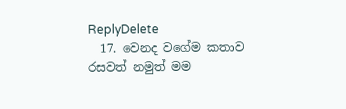ReplyDelete
  17. වෙනද වගේම කතාව රසවත් නමුත් මම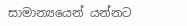සාමාන්‍යයෙන් යන්නට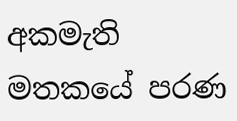අකමැති මතකයේ පරණ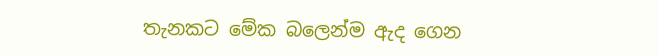තැනකට මේක බලෙන්ම ඇද ගෙන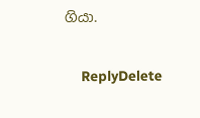ගියා.

    ReplyDelete